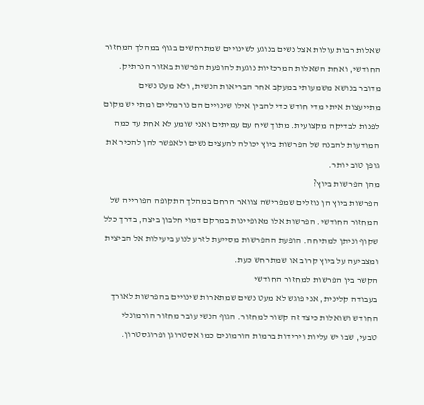שאלות רבות עולות אצל נשים בנוגע לשינויים שמתרחשים בגוף במהלך המחזור החודשי, ואחת השאלות המרכזיות נוגעת להופעת הפרשות באזור הנרתיק. מדובר בנושא משמעותי במעקב אחר הבריאות הנשית, ולא מעט נשים מתייעצות איתי מדי חודש כדי להבין אילו שינויים הם נורמליים ומתי יש מקום לפנות לבדיקה מקצועית. מתוך שיח עם עמיתים ואני שומע לא אחת עד כמה המודעות להבנה של הפרשות ביוץ יכולה להעצים נשים ולאפשר להן להכיר את גופן טוב יותר.
מהן הפרשות ביוץ?
הפרשות ביוץ הן נוזלים שמפרישה צוואר הרחם במהלך התקופה הפורייה של המחזור החודשי. הפרשות אלו מאופיינות במרקם דמוי חלבון ביצה, בדרך כלל שקוף וניתן למתיחה. הופעת ההפרשות מסייעת לזרע לנוע ביעילות אל הביצית ומצביעה על ביוץ קרוב או שמתרחש כעת.
הקשר בין הפרשות למחזור החודשי
בעבודה קלינית, אני פוגש לא מעט נשים שמתארות שינויים בהפרשות לאורך החודש ושואלות כיצד זה קשור למחזור. הגוף הנשי עובר מחזור הורמונלי טבעי, שבו יש עליות וירידות ברמות הורמונים כמו אסטרוגן ופרוגסטרון.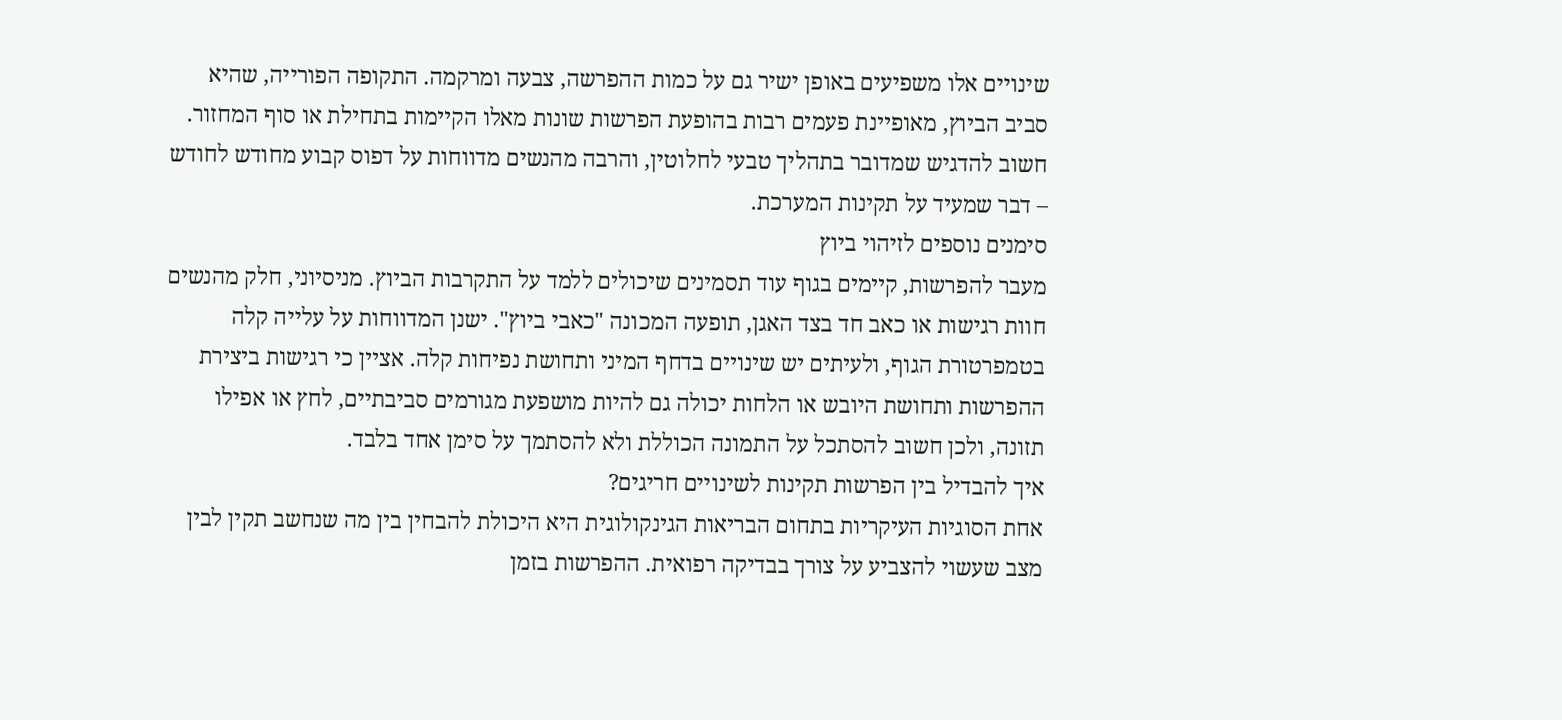שינויים אלו משפיעים באופן ישיר גם על כמות ההפרשה, צבעה ומרקמה. התקופה הפורייה, שהיא סביב הביוץ, מאופיינת פעמים רבות בהופעת הפרשות שונות מאלו הקיימות בתחילת או סוף המחזור. חשוב להדגיש שמדובר בתהליך טבעי לחלוטין, והרבה מהנשים מדווחות על דפוס קבוע מחודש לחודש – דבר שמעיד על תקינות המערכת.
סימנים נוספים לזיהוי ביוץ
מעבר להפרשות, קיימים בגוף עוד תסמינים שיכולים ללמד על התקרבות הביוץ. מניסיוני, חלק מהנשים חוות רגישות או כאב חד בצד האגן, תופעה המכונה "כאבי ביוץ". ישנן המדווחות על עלייה קלה בטמפרטורת הגוף, ולעיתים יש שינויים בדחף המיני ותחושת נפיחות קלה. אציין כי רגישות ביצירת ההפרשות ותחושת היובש או הלחות יכולה גם להיות מושפעת מגורמים סביבתיים, לחץ או אפילו תזונה, ולכן חשוב להסתכל על התמונה הכוללת ולא להסתמך על סימן אחד בלבד.
איך להבדיל בין הפרשות תקינות לשינויים חריגים?
אחת הסוגיות העיקריות בתחום הבריאות הגינקולוגית היא היכולת להבחין בין מה שנחשב תקין לבין מצב שעשוי להצביע על צורך בבדיקה רפואית. ההפרשות בזמן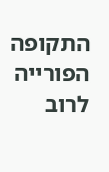התקופה הפורייה לרוב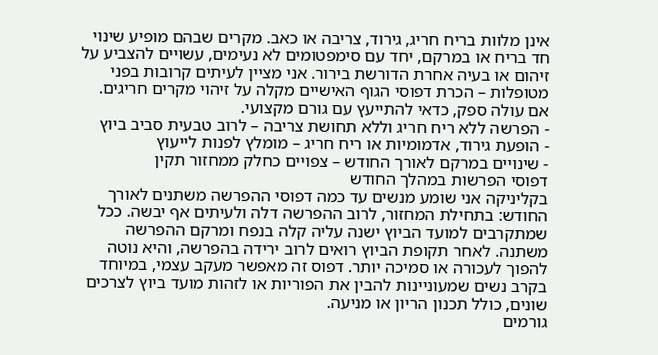אינן מלוות בריח חריג, גירוד, צריבה או כאב. מקרים שבהם מופיע שינוי חד בריח או במרקם, יחד עם סימפטומים לא נעימים, עשויים להצביע על זיהום או בעיה אחרת הדורשת בירור. אני מציין לעיתים קרובות בפני מטופלות – הכרת דפוסי הגוף האישיים מקלה על זיהוי מקרים חריגים. אם עולה ספק, כדאי להתייעץ עם גורם מקצועי.
- הפרשה ללא ריח חריג וללא תחושת צריבה – לרוב טבעית סביב ביוץ
- הופעת גירוד, אדמומיות או ריח חריג – מומלץ לפנות לייעוץ
- שינויים במרקם לאורך החודש – צפויים כחלק ממחזור תקין
דפוסי הפרשות במהלך החודש
בקליניקה אני שומע מנשים עד כמה דפוסי ההפרשה משתנים לאורך החודש: בתחילת המחזור, לרוב ההפרשה דלה ולעיתים אף יבשה. ככל שמתקרבים למועד הביוץ ישנה עליה קלה בנפח ומרקם ההפרשה משתנה. לאחר תקופת הביוץ רואים לרוב ירידה בהפרשה, והיא נוטה להפוך לעכורה או סמיכה יותר. דפוס זה מאפשר מעקב עצמי, במיוחד בקרב נשים שמעוניינות להבין את הפוריות או לזהות מועד ביוץ לצרכים שונים, כולל תכנון הריון או מניעה.
גורמים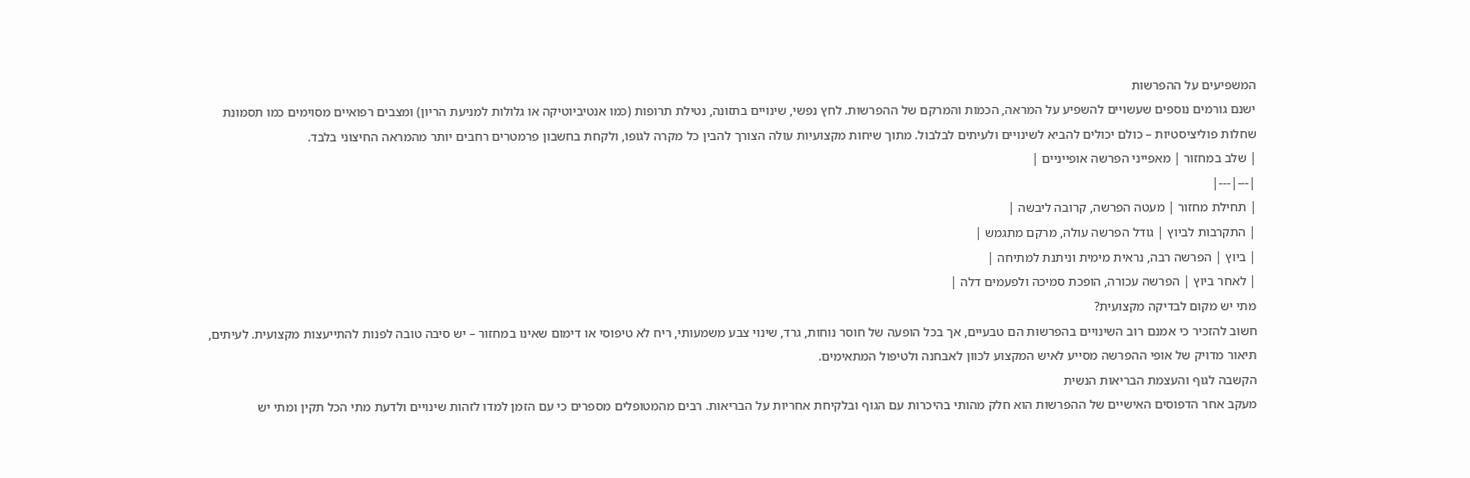המשפיעים על ההפרשות
ישנם גורמים נוספים שעשויים להשפיע על המראה, הכמות והמרקם של ההפרשות. לחץ נפשי, שינויים בתזונה, נטילת תרופות (כמו אנטיביוטיקה או גלולות למניעת הריון) ומצבים רפואיים מסוימים כמו תסמונת שחלות פוליציסטיות – כולם יכולים להביא לשינויים ולעיתים לבלבול. מתוך שיחות מקצועיות עולה הצורך להבין כל מקרה לגופו, ולקחת בחשבון פרמטרים רחבים יותר מהמראה החיצוני בלבד.
| שלב במחזור | מאפייני הפרשה אופייניים |
|---|---|
| תחילת מחזור | מעטה הפרשה, קרובה ליבשה |
| התקרבות לביוץ | גודל הפרשה עולה, מרקם מתגמש |
| ביוץ | הפרשה רבה, נראית מימית וניתנת למתיחה |
| לאחר ביוץ | הפרשה עכורה, הופכת סמיכה ולפעמים דלה |
מתי יש מקום לבדיקה מקצועית?
חשוב להזכיר כי אמנם רוב השינויים בהפרשות הם טבעיים, אך בכל הופעה של חוסר נוחות, גרד, שינוי צבע משמעותי, ריח לא טיפוסי או דימום שאינו במחזור – יש סיבה טובה לפנות להתייעצות מקצועית. לעיתים, תיאור מדויק של אופי ההפרשה מסייע לאיש המקצוע לכוון לאבחנה ולטיפול המתאימים.
הקשבה לגוף והעצמת הבריאות הנשית
מעקב אחר הדפוסים האישיים של ההפרשות הוא חלק מהותי בהיכרות עם הגוף ובלקיחת אחריות על הבריאות. רבים מהמטופלים מספרים כי עם הזמן למדו לזהות שינויים ולדעת מתי הכל תקין ומתי יש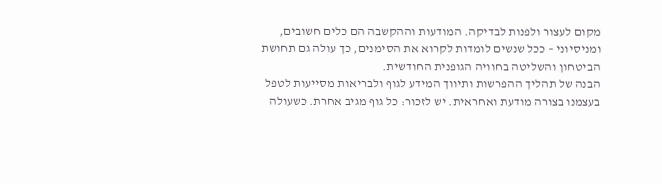מקום לעצור ולפנות לבדיקה. המודעות וההקשבה הם כלים חשובים, ומניסיוני – ככל שנשים לומדות לקרוא את הסימנים, כך עולה גם תחושת הביטחון והשליטה בחוויה הגופנית החודשית.
הבנה של תהליך ההפרשות ותיווך המידע לגוף ולבריאות מסייעות לטפל בעצמנו בצורה מודעת ואחראית. יש לזכור: כל גוף מגיב אחרת. כשעולה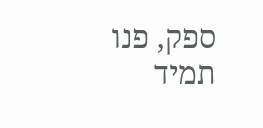ספק, פנו תמיד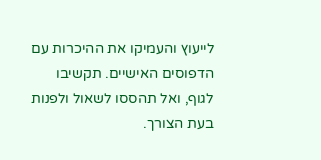לייעוץ והעמיקו את ההיכרות עם הדפוסים האישיים. תקשיבו לגוף, ואל תהססו לשאול ולפנות בעת הצורך.